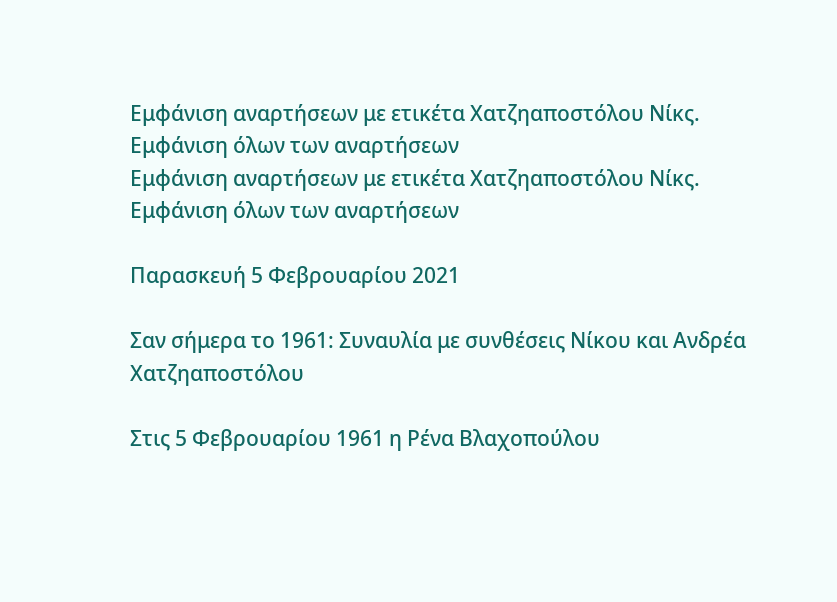Εμφάνιση αναρτήσεων με ετικέτα Χατζηαποστόλου Νίκς. Εμφάνιση όλων των αναρτήσεων
Εμφάνιση αναρτήσεων με ετικέτα Χατζηαποστόλου Νίκς. Εμφάνιση όλων των αναρτήσεων

Παρασκευή 5 Φεβρουαρίου 2021

Σαν σήμερα το 1961: Συναυλία με συνθέσεις Νίκου και Ανδρέα Χατζηαποστόλου

Στις 5 Φεβρουαρίου 1961 η Ρένα Βλαχοπούλου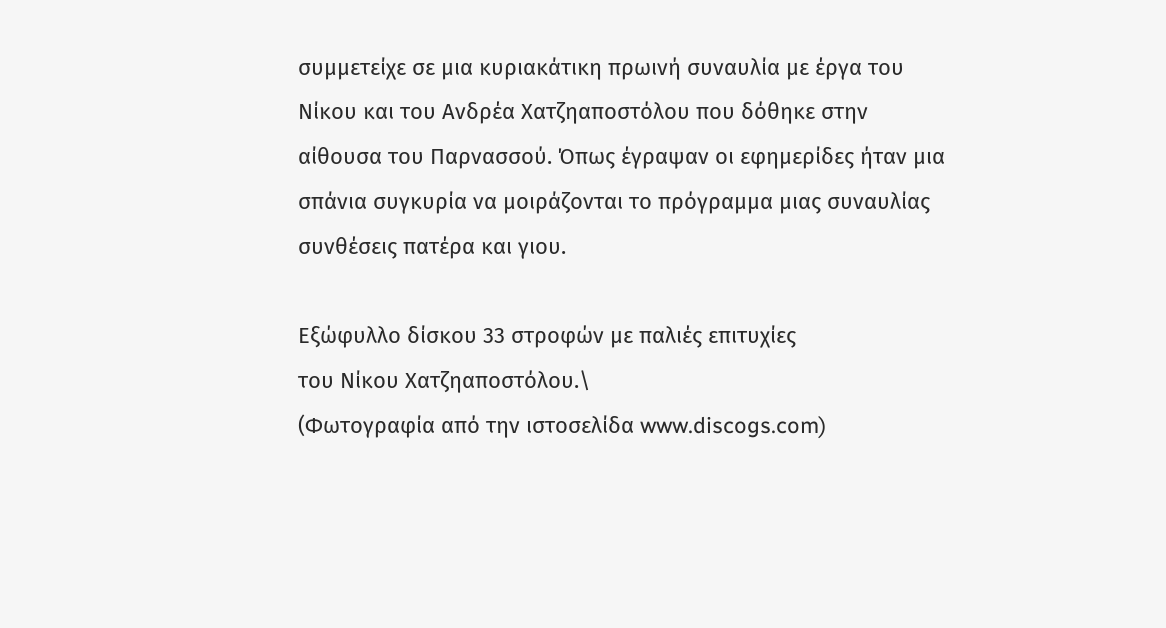συμμετείχε σε μια κυριακάτικη πρωινή συναυλία με έργα του Νίκου και του Ανδρέα Χατζηαποστόλου που δόθηκε στην αίθουσα του Παρνασσού. Όπως έγραψαν οι εφημερίδες ήταν μια σπάνια συγκυρία να μοιράζονται το πρόγραμμα μιας συναυλίας συνθέσεις πατέρα και γιου.

Εξώφυλλο δίσκου 33 στροφών με παλιές επιτυχίες
του Νίκου Χατζηαποστόλου.\
(Φωτογραφία από την ιστοσελίδα www.discogs.com)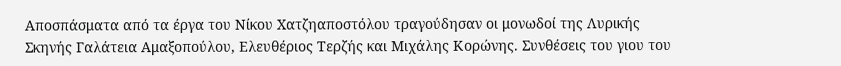Αποσπάσματα από τα έργα του Νίκου Χατζηαποστόλου τραγούδησαν οι μονωδοί της Λυρικής Σκηνής Γαλάτεια Αμαξοπούλου, Ελευθέριος Τερζής και Μιχάλης Κορώνης. Συνθέσεις του γιου του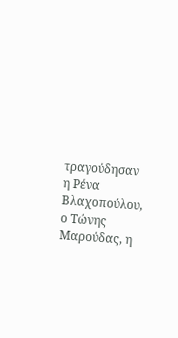τραγούδησαν η Ρένα Βλαχοπούλου, ο Τώνης Μαρούδας, η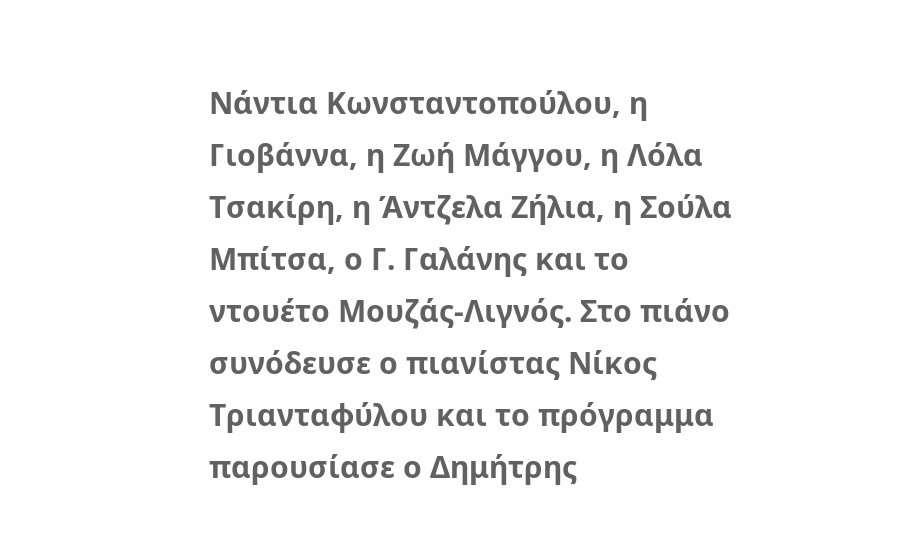Νάντια Κωνσταντοπούλου, η Γιοβάννα, η Ζωή Μάγγου, η Λόλα Τσακίρη, η Άντζελα Ζήλια, η Σούλα Μπίτσα, ο Γ. Γαλάνης και το ντουέτο Μουζάς-Λιγνός. Στο πιάνο συνόδευσε ο πιανίστας Νίκος Τριανταφύλου και το πρόγραμμα παρουσίασε ο Δημήτρης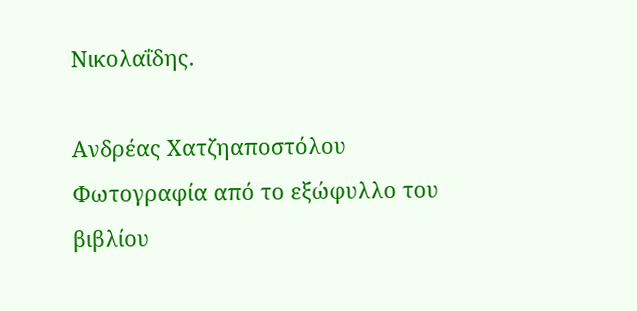Νικολαΐδης.

Ανδρέας Χατζηαποστόλου
Φωτογραφία από το εξώφυλλο του βιβλίου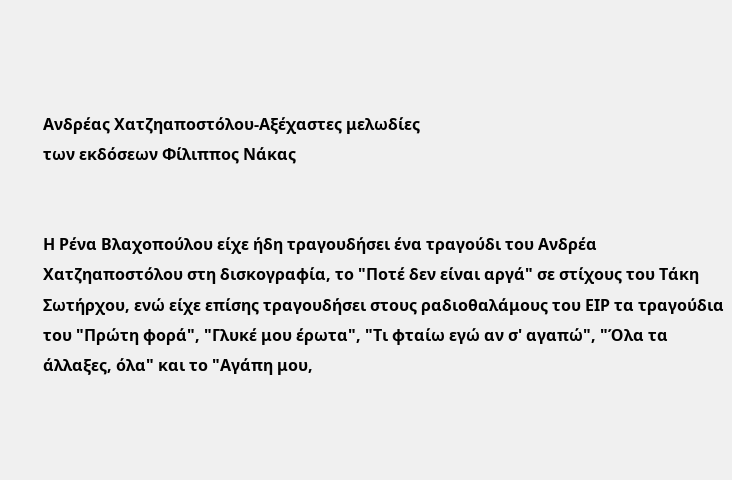Ανδρέας Χατζηαποστόλου-Αξέχαστες μελωδίες
των εκδόσεων Φίλιππος Νάκας


Η Ρένα Βλαχοπούλου είχε ήδη τραγουδήσει ένα τραγούδι του Ανδρέα Χατζηαποστόλου στη δισκογραφία, το "Ποτέ δεν είναι αργά" σε στίχους του Τάκη Σωτήρχου, ενώ είχε επίσης τραγουδήσει στους ραδιοθαλάμους του ΕΙΡ τα τραγούδια του "Πρώτη φορά", "Γλυκέ μου έρωτα", "Τι φταίω εγώ αν σ' αγαπώ", "Όλα τα άλλαξες, όλα" και το "Αγάπη μου,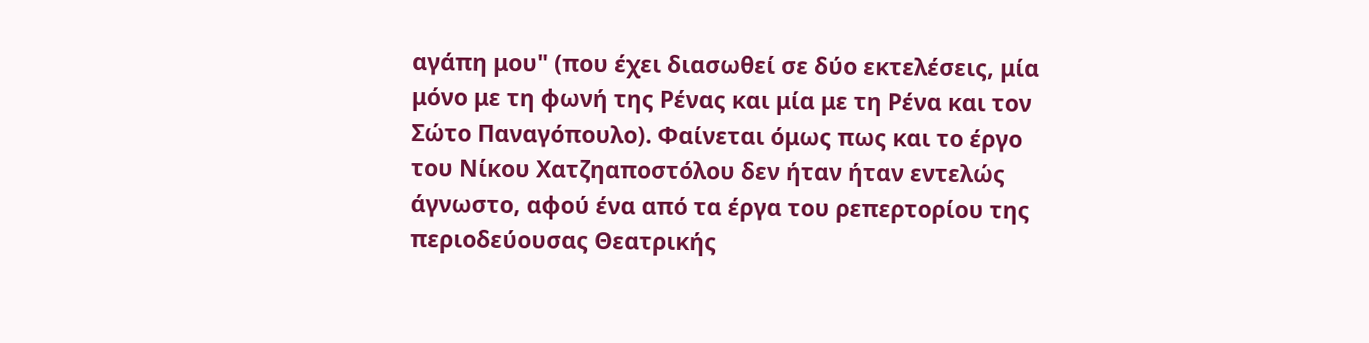αγάπη μου" (που έχει διασωθεί σε δύο εκτελέσεις, μία μόνο με τη φωνή της Ρένας και μία με τη Ρένα και τον Σώτο Παναγόπουλο). Φαίνεται όμως πως και το έργο του Νίκου Χατζηαποστόλου δεν ήταν ήταν εντελώς άγνωστο, αφού ένα από τα έργα του ρεπερτορίου της περιοδεύουσας Θεατρικής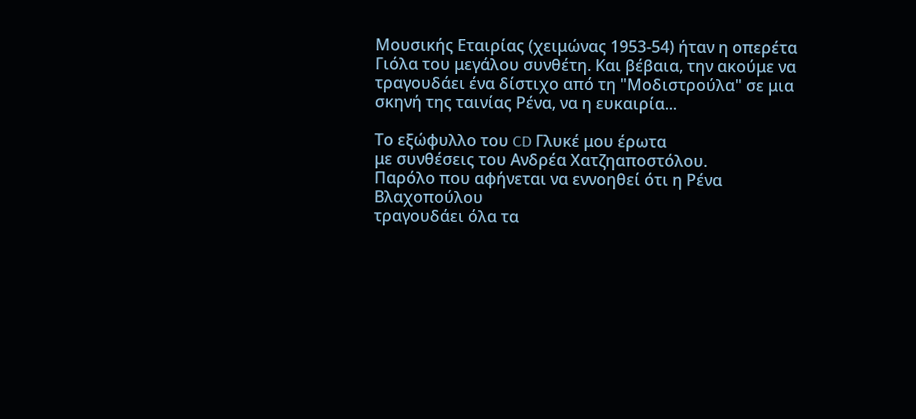Μουσικής Εταιρίας (χειμώνας 1953-54) ήταν η οπερέτα Γιόλα του μεγάλου συνθέτη. Και βέβαια, την ακούμε να τραγουδάει ένα δίστιχο από τη "Μοδιστρούλα" σε μια σκηνή της ταινίας Ρένα, να η ευκαιρία...

Το εξώφυλλο του CD Γλυκέ μου έρωτα
με συνθέσεις του Ανδρέα Χατζηαποστόλου.
Παρόλο που αφήνεται να εννοηθεί ότι η Ρένα Βλαχοπούλου
τραγουδάει όλα τα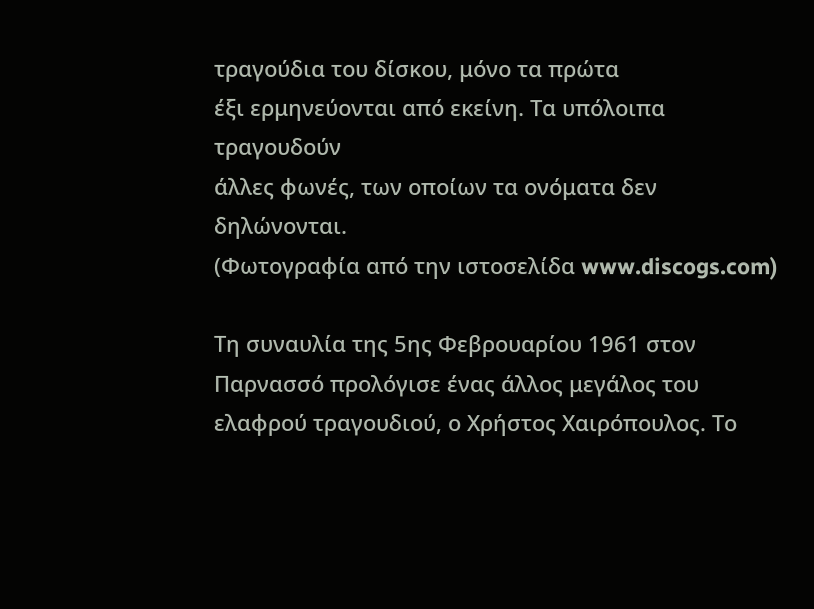τραγούδια του δίσκου, μόνο τα πρώτα
έξι ερμηνεύονται από εκείνη. Τα υπόλοιπα τραγουδούν
άλλες φωνές, των οποίων τα ονόματα δεν δηλώνονται.
(Φωτογραφία από την ιστοσελίδα www.discogs.com)

Τη συναυλία της 5ης Φεβρουαρίου 1961 στον Παρνασσό προλόγισε ένας άλλος μεγάλος του ελαφρού τραγουδιού, ο Χρήστος Χαιρόπουλος. Το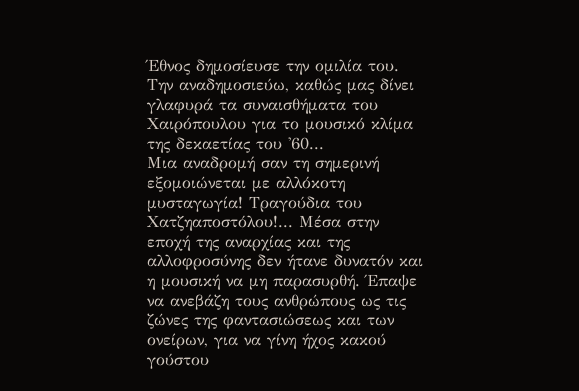Έθνος δημοσίευσε την ομιλία του. Την αναδημοσιεύω, καθώς μας δίνει γλαφυρά τα συναισθήματα του Χαιρόπουλου για το μουσικό κλίμα της δεκαετίας του '60...
Μια αναδρομή σαν τη σημερινή εξομοιώνεται με αλλόκοτη μυσταγωγία! Τραγούδια του Χατζηαποστόλου!... Μέσα στην εποχή της αναρχίας και της αλλοφροσύνης δεν ήτανε δυνατόν και η μουσική να μη παρασυρθή. Έπαψε να ανεβάζη τους ανθρώπους ως τις ζώνες της φαντασιώσεως και των ονείρων, για να γίνη ήχος κακού γούστου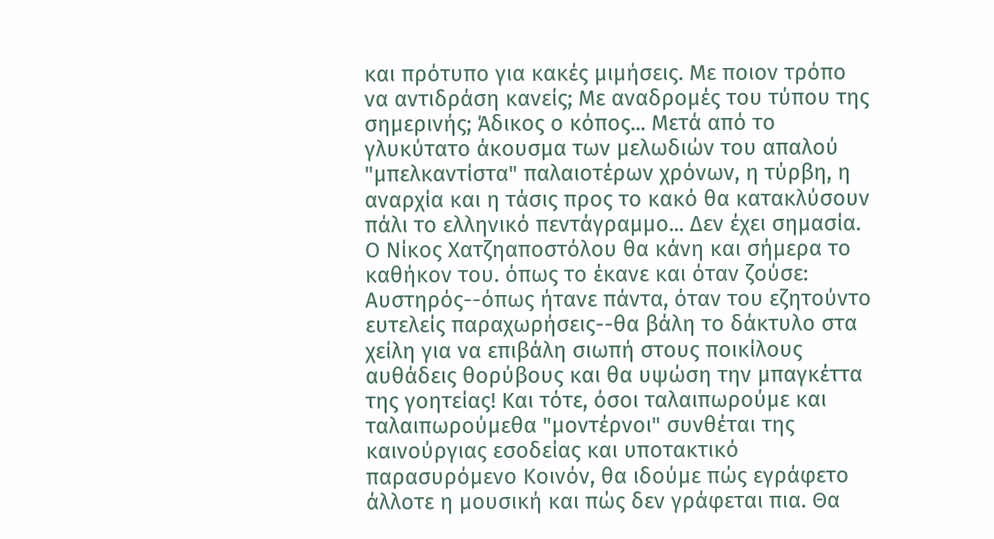και πρότυπο για κακές μιμήσεις. Με ποιον τρόπο να αντιδράση κανείς; Με αναδρομές του τύπου της σημερινής; Άδικος ο κόπος... Μετά από το γλυκύτατο άκουσμα των μελωδιών του απαλού "μπελκαντίστα" παλαιοτέρων χρόνων, η τύρβη, η αναρχία και η τάσις προς το κακό θα κατακλύσουν πάλι το ελληνικό πεντάγραμμο... Δεν έχει σημασία. Ο Νίκος Χατζηαποστόλου θα κάνη και σήμερα το καθήκον του. όπως το έκανε και όταν ζούσε: Αυστηρός--όπως ήτανε πάντα, όταν του εζητούντο ευτελείς παραχωρήσεις--θα βάλη το δάκτυλο στα χείλη για να επιβάλη σιωπή στους ποικίλους αυθάδεις θορύβους και θα υψώση την μπαγκέττα της γοητείας! Και τότε, όσοι ταλαιπωρούμε και ταλαιπωρούμεθα "μοντέρνοι" συνθέται της καινούργιας εσοδείας και υποτακτικό παρασυρόμενο Κοινόν, θα ιδούμε πώς εγράφετο άλλοτε η μουσική και πώς δεν γράφεται πια. Θα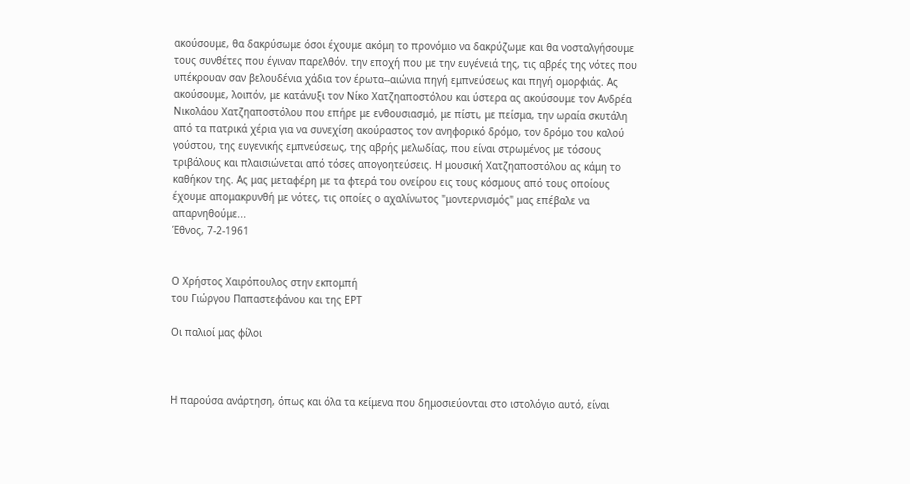ακούσουμε, θα δακρύσωμε όσοι έχουμε ακόμη το προνόμιο να δακρύζωμε και θα νοσταλγήσουμε τους συνθέτες που έγιναν παρελθόν. την εποχή που με την ευγένειά της, τις αβρές της νότες που υπέκρουαν σαν βελουδένια χάδια τον έρωτα--αιώνια πηγή εμπνεύσεως και πηγή ομορφιάς. Ας ακούσουμε, λοιπόν, με κατάνυξι τον Νίκο Χατζηαποστόλου και ύστερα ας ακούσουμε τον Ανδρέα Νικολάου Χατζηαποστόλου που επήρε με ενθουσιασμό, με πίστι, με πείσμα, την ωραία σκυτάλη από τα πατρικά χέρια για να συνεχίση ακούραστος τον ανηφορικό δρόμο, τον δρόμο του καλού γούστου, της ευγενικής εμπνεύσεως, της αβρής μελωδίας, που είναι στρωμένος με τόσους τριβάλους και πλαισιώνεται από τόσες απογοητεύσεις. Η μουσική Χατζηαποστόλου ας κάμη το καθήκον της. Ας μας μεταφέρη με τα φτερά του ονείρου εις τους κόσμους από τους οποίους έχουμε απομακρυνθή με νότες, τις οποίες ο αχαλίνωτος "μοντερνισμός" μας επέβαλε να απαρνηθούμε...
Έθνος, 7-2-1961


Ο Χρήστος Χαιρόπουλος στην εκπομπή
του Γιώργου Παπαστεφάνου και της ΕΡΤ

Οι παλιοί μας φίλοι



Η παρούσα ανάρτηση, όπως και όλα τα κείμενα που δημοσιεύονται στο ιστολόγιο αυτό, είναι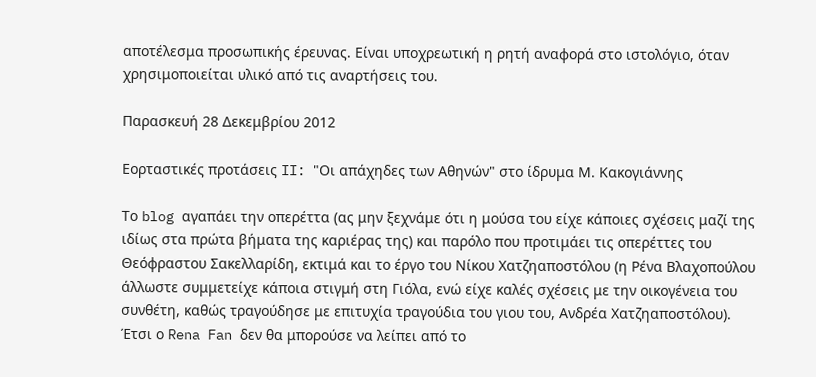αποτέλεσμα προσωπικής έρευνας. Είναι υποχρεωτική η ρητή αναφορά στο ιστολόγιο, όταν χρησιμοποιείται υλικό από τις αναρτήσεις του.

Παρασκευή 28 Δεκεμβρίου 2012

Εορταστικές προτάσεις II: "Οι απάχηδες των Αθηνών" στο ίδρυμα Μ. Κακογιάννης

Το blog αγαπάει την οπερέττα (ας μην ξεχνάμε ότι η μούσα του είχε κάποιες σχέσεις μαζί της ιδίως στα πρώτα βήματα της καριέρας της) και παρόλο που προτιμάει τις οπερέττες του Θεόφραστου Σακελλαρίδη, εκτιμά και το έργο του Νίκου Χατζηαποστόλου (η Ρένα Βλαχοπούλου άλλωστε συμμετείχε κάποια στιγμή στη Γιόλα, ενώ είχε καλές σχέσεις με την οικογένεια του συνθέτη, καθώς τραγούδησε με επιτυχία τραγούδια του γιου του, Ανδρέα Χατζηαποστόλου). Έτσι ο Rena Fan δεν θα μπορούσε να λείπει από το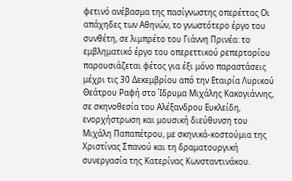φετινό ανέβασμα της πασίγνωστης οπερέττας Οι απάχηδες των Αθηνών, το γνωστότερο έργο του συνθέτη, σε λιμπρέτο του Γιάννη Πρινέα: το εμβληματικό έργο του οπερεττικού ρεπερτορίου παρουσιάζεται φέτος για έξι μόνο παραστάσεις μέχρι τις 30 Δεκεμβρίου από την Εταιρία Λυρικού Θεάτρου Ραφή στο Ίδρυμα Μιχάλης Κακογιάννης, σε σκηνοθεσία του Αλέξανδρου Ευκλείδη, ενορχήστρωση και μουσική διεύθυνση του Μιχάλη Παπαπέτρου, με σκηνικά-κοστούμια της Χριστίνας Σπανού και τη δραματουργική συνεργασία της Κατερίνας Κωνσταντινάκου.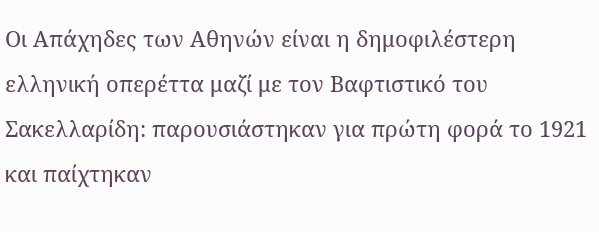Οι Απάχηδες των Αθηνών είναι η δημοφιλέστερη ελληνική οπερέττα μαζί με τον Βαφτιστικό του Σακελλαρίδη: παρουσιάστηκαν για πρώτη φορά το 1921 και παίχτηκαν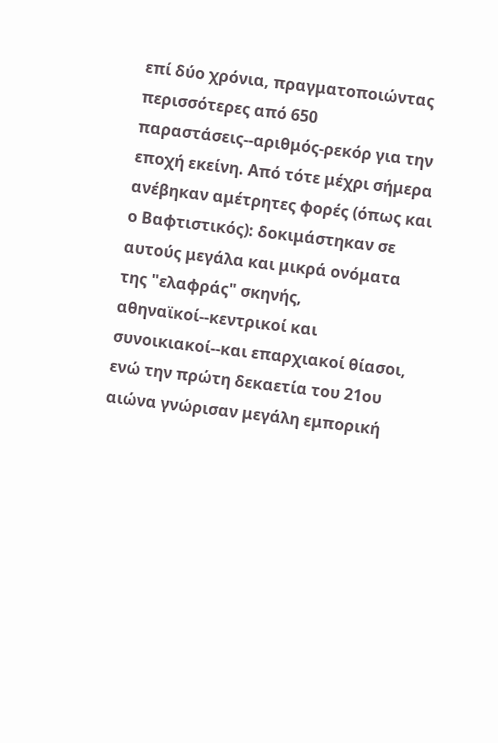επί δύο χρόνια, πραγματοποιώντας περισσότερες από 650 παραστάσεις--αριθμός-ρεκόρ για την εποχή εκείνη. Από τότε μέχρι σήμερα ανέβηκαν αμέτρητες φορές (όπως και ο Βαφτιστικός): δοκιμάστηκαν σε αυτούς μεγάλα και μικρά ονόματα της "ελαφράς" σκηνής, αθηναϊκοί--κεντρικοί και συνοικιακοί--και επαρχιακοί θίασοι, ενώ την πρώτη δεκαετία του 21ου αιώνα γνώρισαν μεγάλη εμπορική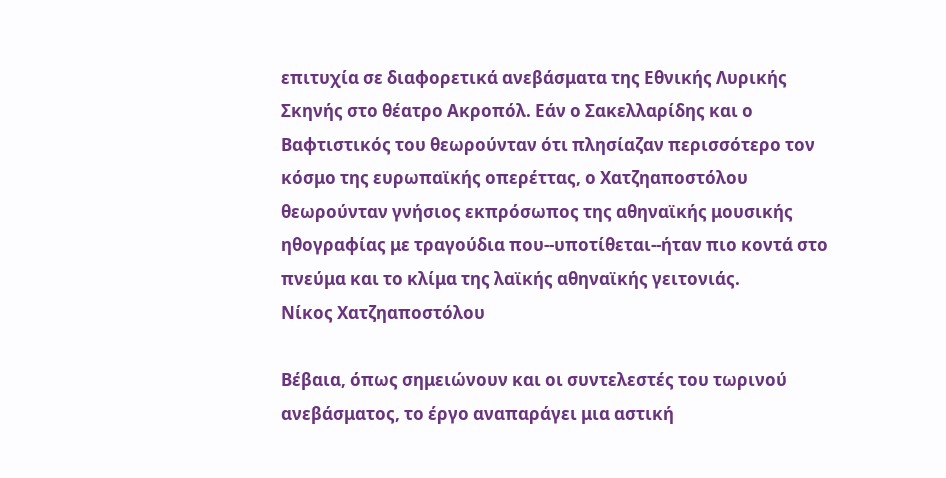επιτυχία σε διαφορετικά ανεβάσματα της Εθνικής Λυρικής Σκηνής στο θέατρο Ακροπόλ. Εάν ο Σακελλαρίδης και ο Βαφτιστικός του θεωρούνταν ότι πλησίαζαν περισσότερο τον κόσμο της ευρωπαϊκής οπερέττας, ο Χατζηαποστόλου θεωρούνταν γνήσιος εκπρόσωπος της αθηναϊκής μουσικής ηθογραφίας με τραγούδια που--υποτίθεται--ήταν πιο κοντά στο πνεύμα και το κλίμα της λαϊκής αθηναϊκής γειτονιάς.
Νίκος Χατζηαποστόλου

Βέβαια, όπως σημειώνουν και οι συντελεστές του τωρινού ανεβάσματος, το έργο αναπαράγει μια αστική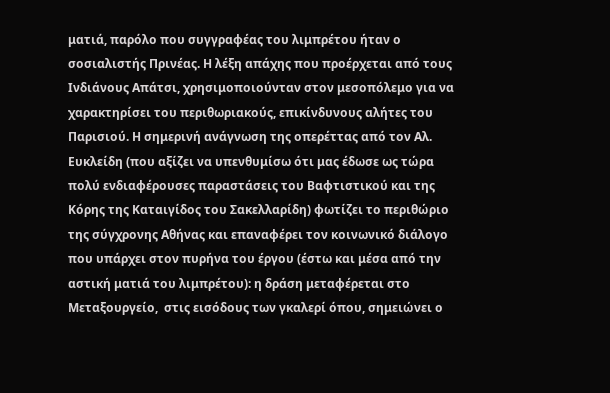ματιά, παρόλο που συγγραφέας του λιμπρέτου ήταν ο σοσιαλιστής Πρινέας. Η λέξη απάχης που προέρχεται από τους Ινδιάνους Απάτσι, χρησιμοποιούνταν στον μεσοπόλεμο για να χαρακτηρίσει του περιθωριακούς, επικίνδυνους αλήτες του Παρισιού. Η σημερινή ανάγνωση της οπερέττας από τον Αλ. Ευκλείδη (που αξίζει να υπενθυμίσω ότι μας έδωσε ως τώρα πολύ ενδιαφέρουσες παραστάσεις του Βαφτιστικού και της Κόρης της Καταιγίδος του Σακελλαρίδη) φωτίζει το περιθώριο της σύγχρονης Αθήνας και επαναφέρει τον κοινωνικό διάλογο που υπάρχει στον πυρήνα του έργου (έστω και μέσα από την αστική ματιά του λιμπρέτου): η δράση μεταφέρεται στο Μεταξουργείο,  στις εισόδους των γκαλερί όπου, σημειώνει ο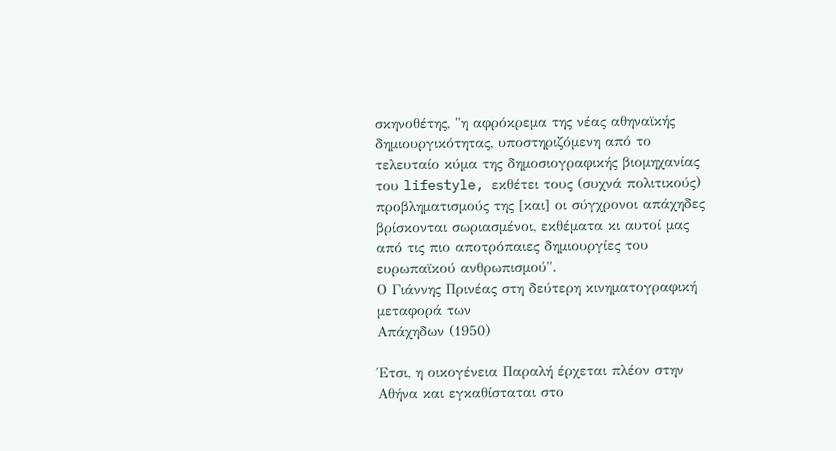σκηνοθέτης, "η αφρόκρεμα της νέας αθηναϊκής δημιουργικότητας, υποστηριζόμενη από το τελευταίο κύμα της δημοσιογραφικής βιομηχανίας του lifestyle, εκθέτει τους (συχνά πολιτικούς) προβληματισμούς της [και] οι σύγχρονοι απάχηδες βρίσκονται σωριασμένοι, εκθέματα κι αυτοί μας από τις πιο αποτρόπαιες δημιουργίες του ευρωπαϊκού ανθρωπισμού".
Ο Γιάννης Πρινέας στη δεύτερη κινηματογραφική μεταφορά των
Απάχηδων (1950)

Έτσι, η οικογένεια Παραλή έρχεται πλέον στην Αθήνα και εγκαθίσταται στο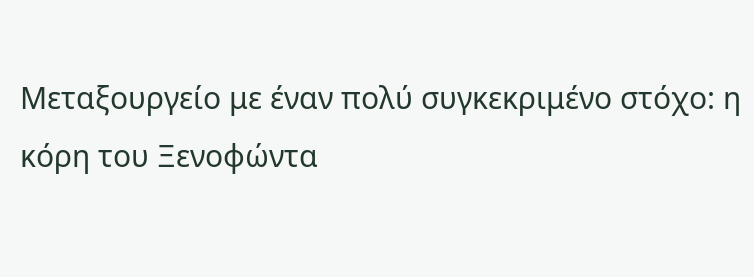Μεταξουργείο με έναν πολύ συγκεκριμένο στόχο: η κόρη του Ξενοφώντα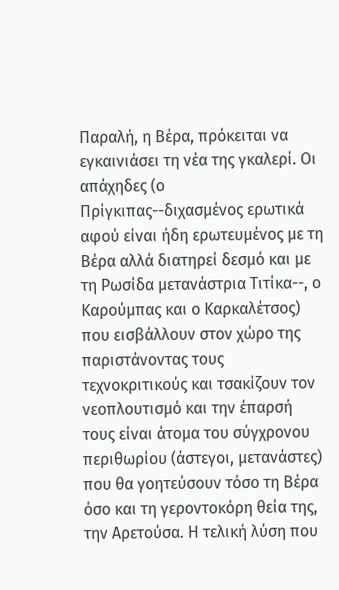Παραλή, η Βέρα, πρόκειται να εγκαινιάσει τη νέα της γκαλερί. Οι απάχηδες (ο Πρίγκιπας--διχασμένος ερωτικά αφού είναι ήδη ερωτευμένος με τη Βέρα αλλά διατηρεί δεσμό και με τη Ρωσίδα μετανάστρια Τιτίκα--, ο Καρούμπας και ο Καρκαλέτσος) που εισβάλλουν στον χώρο της παριστάνοντας τους τεχνοκριτικούς και τσακίζουν τον νεοπλουτισμό και την έπαρσή τους είναι άτομα του σύγχρονου περιθωρίου (άστεγοι, μετανάστες) που θα γοητεύσουν τόσο τη Βέρα όσο και τη γεροντοκόρη θεία της, την Αρετούσα. Η τελική λύση που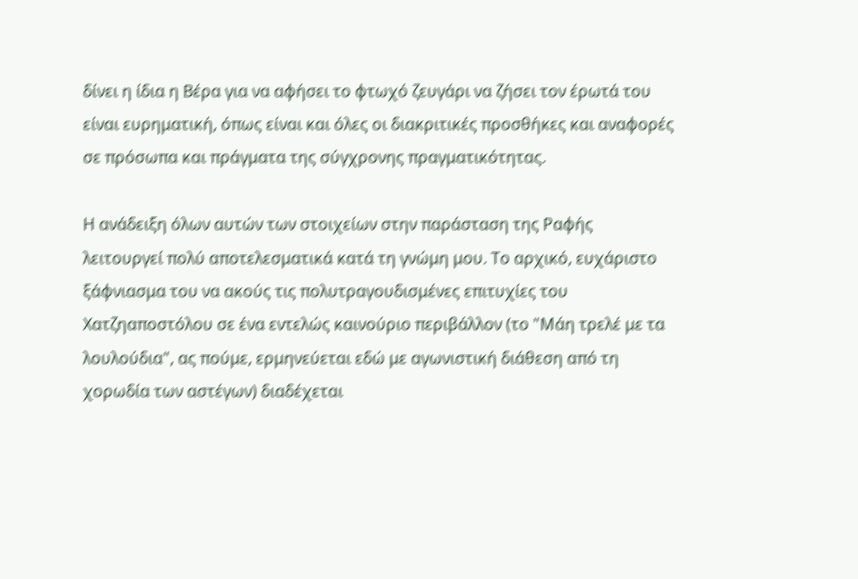δίνει η ίδια η Βέρα για να αφήσει το φτωχό ζευγάρι να ζήσει τον έρωτά του είναι ευρηματική, όπως είναι και όλες οι διακριτικές προσθήκες και αναφορές σε πρόσωπα και πράγματα της σύγχρονης πραγματικότητας.

Η ανάδειξη όλων αυτών των στοιχείων στην παράσταση της Ραφής λειτουργεί πολύ αποτελεσματικά κατά τη γνώμη μου. Το αρχικό, ευχάριστο ξάφνιασμα του να ακούς τις πολυτραγουδισμένες επιτυχίες του Χατζηαποστόλου σε ένα εντελώς καινούριο περιβάλλον (το "Μάη τρελέ με τα λουλούδια", ας πούμε, ερμηνεύεται εδώ με αγωνιστική διάθεση από τη χορωδία των αστέγων) διαδέχεται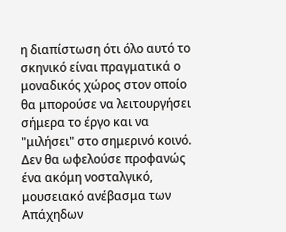η διαπίστωση ότι όλο αυτό το σκηνικό είναι πραγματικά ο μοναδικός χώρος στον οποίο θα μπορούσε να λειτουργήσει σήμερα το έργο και να "μιλήσει" στο σημερινό κοινό. Δεν θα ωφελούσε προφανώς ένα ακόμη νοσταλγικό, μουσειακό ανέβασμα των Απάχηδων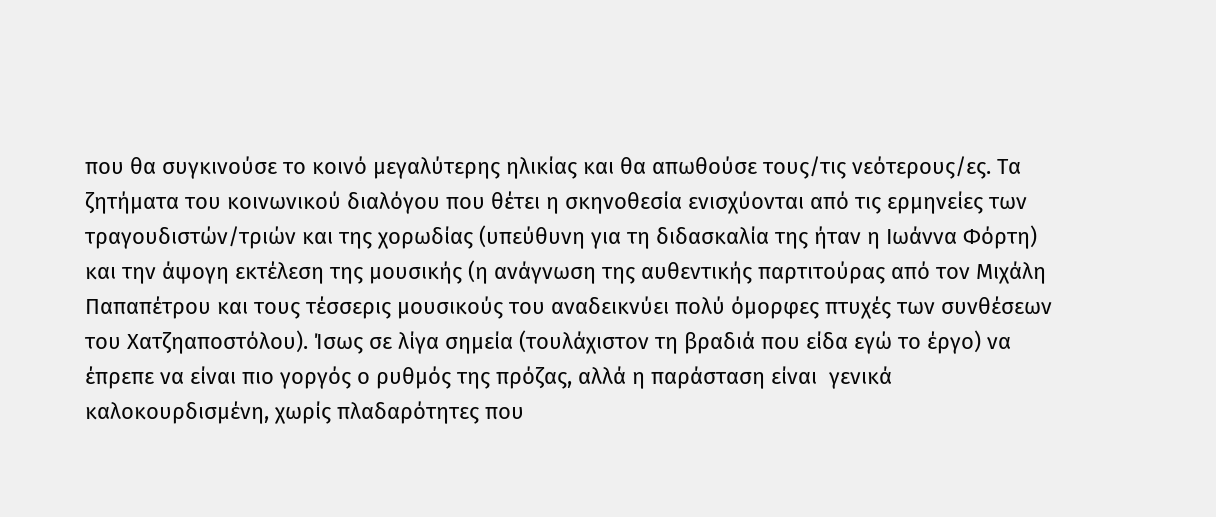που θα συγκινούσε το κοινό μεγαλύτερης ηλικίας και θα απωθούσε τους/τις νεότερους/ες. Τα ζητήματα του κοινωνικού διαλόγου που θέτει η σκηνοθεσία ενισχύονται από τις ερμηνείες των τραγουδιστών/τριών και της χορωδίας (υπεύθυνη για τη διδασκαλία της ήταν η Ιωάννα Φόρτη) και την άψογη εκτέλεση της μουσικής (η ανάγνωση της αυθεντικής παρτιτούρας από τον Μιχάλη Παπαπέτρου και τους τέσσερις μουσικούς του αναδεικνύει πολύ όμορφες πτυχές των συνθέσεων του Χατζηαποστόλου). Ίσως σε λίγα σημεία (τουλάχιστον τη βραδιά που είδα εγώ το έργο) να έπρεπε να είναι πιο γοργός ο ρυθμός της πρόζας, αλλά η παράσταση είναι  γενικά καλοκουρδισμένη, χωρίς πλαδαρότητες που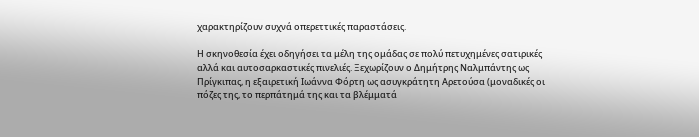χαρακτηρίζουν συχνά οπερεττικές παραστάσεις.

Η σκηνοθεσία έχει οδηγήσει τα μέλη της ομάδας σε πολύ πετυχημένες σατιρικές αλλά και αυτοσαρκαστικές πινελιές. Ξεχωρίζουν ο Δημήτρης Ναλμπάντης ως Πρίγκιπας, η εξαιρετική Ιωάννα Φόρτη ως ασυγκράτητη Αρετούσα (μοναδικές οι πόζες της, το περπάτημά της και τα βλέμματά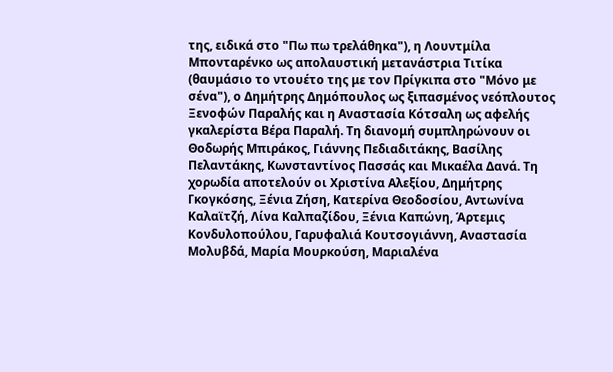της, ειδικά στο "Πω πω τρελάθηκα"), η Λουντμίλα Μπονταρένκο ως απολαυστική μετανάστρια Τιτίκα (θαυμάσιο το ντουέτο της με τον Πρίγκιπα στο "Μόνο με σένα"), ο Δημήτρης Δημόπουλος ως ξιπασμένος νεόπλουτος Ξενοφών Παραλής και η Αναστασία Κότσαλη ως αφελής γκαλερίστα Βέρα Παραλή. Τη διανομή συμπληρώνουν οι Θοδωρής Μπιράκος, Γιάννης Πεδιαδιτάκης, Βασίλης Πελαντάκης, Κωνσταντίνος Πασσάς και Μικαέλα Δανά. Τη χορωδία αποτελούν οι Χριστίνα Αλεξίου, Δημήτρης Γκογκόσης, Ξένια Ζήση, Κατερίνα Θεοδοσίου, Αντωνίνα Καλαϊτζή, Λίνα Καλπαζίδου, Ξένια Καπώνη, Άρτεμις Κονδυλοπούλου, Γαρυφαλιά Κουτσογιάννη, Αναστασία Μολυβδά, Μαρία Μουρκούση, Μαριαλένα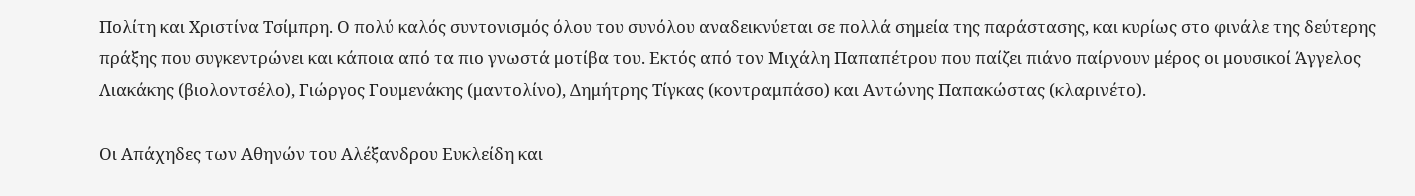Πολίτη και Χριστίνα Τσίμπρη. Ο πολύ καλός συντονισμός όλου του συνόλου αναδεικνύεται σε πολλά σημεία της παράστασης, και κυρίως στο φινάλε της δεύτερης πράξης που συγκεντρώνει και κάποια από τα πιο γνωστά μοτίβα του. Εκτός από τον Μιχάλη Παπαπέτρου που παίζει πιάνο παίρνουν μέρος οι μουσικοί Άγγελος Λιακάκης (βιολοντσέλο), Γιώργος Γουμενάκης (μαντολίνο), Δημήτρης Τίγκας (κοντραμπάσο) και Αντώνης Παπακώστας (κλαρινέτο).

Οι Απάχηδες των Αθηνών του Αλέξανδρου Ευκλείδη και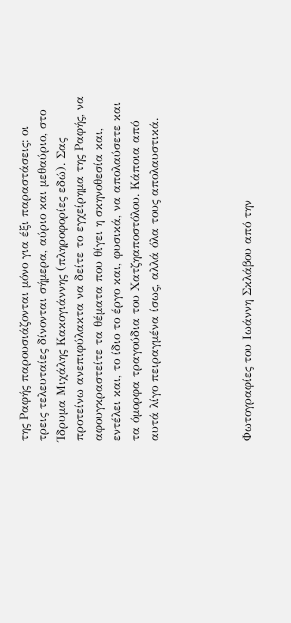της Ραφής παρουσιάζονται μόνο για έξι παραστάσεις: οι τρεις τελευταίες δίνονται σήμερα, αύριο και μεθαύριο, στο Ίδρυμα Μιχάλης Κακογιάννης (πληροφορίες εδώ). Σας προτείνω ανεπιφύλακτα να δείτε το εγχείρημα της Ραφής, να αφουγκραστείτε τα θέματα που θίγει η σκηνοθεσία και, εντέλει και, το ίδιο το έργο και, φυσικά, να απολαύσετε και τα όμορφα τραγούδια του Χατζηαποστόλου. Κάποια από αυτά λίγο πειραγμένα ίσως, αλλά όλα τους απολαυστικά.




Φωτογραφίες του Ιωάννη Σκλάβου από την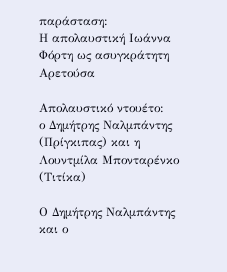παράσταση:
Η απολαυστική Ιωάννα Φόρτη ως ασυγκράτητη Αρετούσα

Απολαυστικό ντουέτο:
ο Δημήτρης Ναλμπάντης (Πρίγκιπας) και η Λουντμίλα Μπονταρένκο (Τιτίκα)

Ο Δημήτρης Ναλμπάντης και ο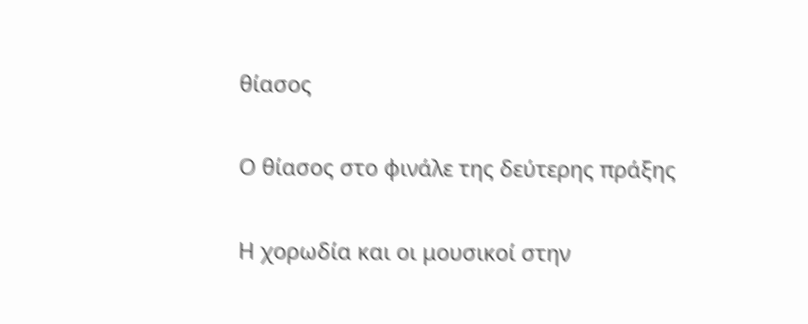θίασος

Ο θίασος στο φινάλε της δεύτερης πράξης

Η χορωδία και οι μουσικοί στην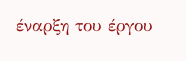έναρξη του έργου